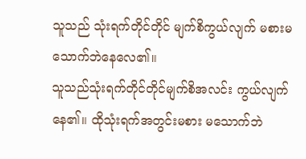သူသည် သုံးရက်တိုင်တိုင် မျက်စိကွယ်လျက် မစားမသောက်ဘဲနေလေ၏။
သူသည်သုံးရက်တိုင်တိုင်မျက်စိအလင်း ကွယ်လျက်နေ၏။ ထိုသုံးရက်အတွင်းမစား မသောက်ဘဲ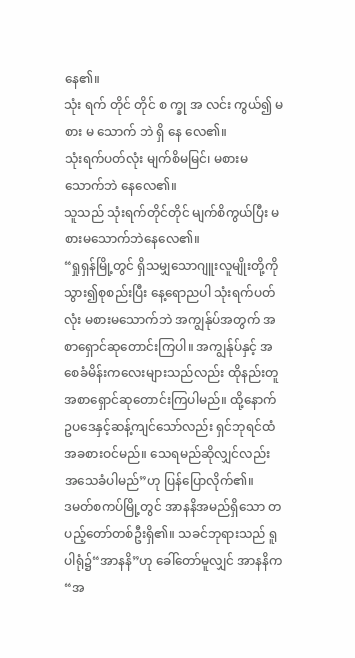နေ၏။
သုံး ရက် တိုင် တိုင် စ က္ခု အ လင်း ကွယ်၍ မ စား မ သောက် ဘဲ ရှိ နေ လေ၏။
သုံးရက်ပတ်လုံး မျက်စိမမြင်၊ မစားမသောက်ဘဲ နေလေ၏။
သူသည် သုံးရက်တိုင်တိုင် မျက်စိကွယ်ပြီး မစားမသောက်ဘဲနေလေ၏။
“ရှုရှန်မြို့တွင် ရှိသမျှသောဂျူးလူမျိုးတို့ကို သွား၍စုစည်းပြီး နေ့ရောညပါ သုံးရက်ပတ်လုံး မစားမသောက်ဘဲ အကျွန်ုပ်အတွက် အစာရှောင်ဆုတောင်းကြပါ။ အကျွန်ုပ်နှင့် အစေခံမိန်းကလေးများသည်လည်း ထိုနည်းတူ အစာရှောင်ဆုတောင်းကြပါမည်။ ထို့နောက် ဥပဒေနှင့်ဆန့်ကျင်သော်လည်း ရှင်ဘုရင်ထံအခစားဝင်မည်။ သေရမည်ဆိုလျှင်လည်း အသေခံပါမည်”ဟု ပြန်ပြောလိုက်၏။
ဒမတ်စကပ်မြို့တွင် အာနနိအမည်ရှိသော တပည့်တော်တစ်ဦးရှိ၏။ သခင်ဘုရားသည် ရူပါရုံ၌“အာနနိ”ဟု ခေါ်တော်မူလျှင် အာနနိက “အ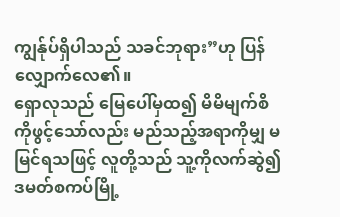ကျွန်ုပ်ရှိပါသည် သခင်ဘုရား”ဟု ပြန်လျှောက်လေ၏။
ရှောလုသည် မြေပေါ်မှထ၍ မိမိမျက်စိကိုဖွင့်သော်လည်း မည်သည့်အရာကိုမျှ မမြင်ရသဖြင့် လူတို့သည် သူ့ကိုလက်ဆွဲ၍ ဒမတ်စကပ်မြို့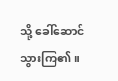သို့ ခေါ်ဆောင်သွားကြ၏။